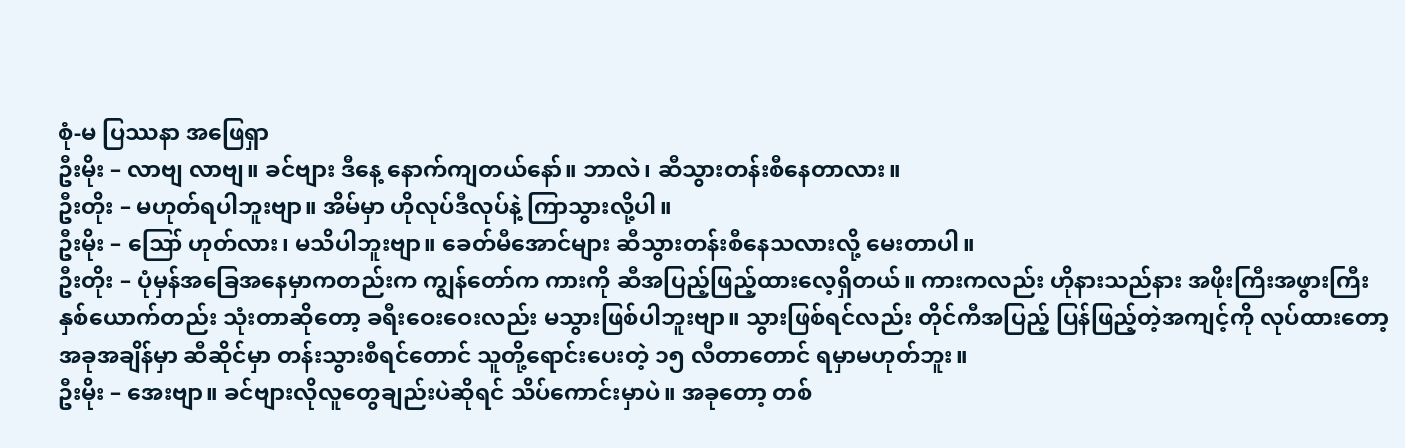စုံ-မ ပြဿနာ အဖြေရှာ
ဦးမိုး – လာဗျ လာဗျ။ ခင်ဗျား ဒီနေ့ နောက်ကျတယ်နော်။ ဘာလဲ၊ ဆီသွားတန်းစီနေတာလား။
ဦးတိုး – မဟုတ်ရပါဘူးဗျာ။ အိမ်မှာ ဟိုလုပ်ဒီလုပ်နဲ့ ကြာသွားလို့ပါ။
ဦးမိုး – ဪ ဟုတ်လား၊ မသိပါဘူးဗျာ။ ခေတ်မီအောင်များ ဆီသွားတန်းစီနေသလားလို့ မေးတာပါ။
ဦးတိုး – ပုံမှန်အခြေအနေမှာကတည်းက ကျွန်တော်က ကားကို ဆီအပြည့်ဖြည့်ထားလေ့ရှိတယ်။ ကားကလည်း ဟိုနားသည်နား အဖိုးကြီးအဖွားကြီး နှစ်ယောက်တည်း သုံးတာဆိုတော့ ခရီးဝေးဝေးလည်း မသွားဖြစ်ပါဘူးဗျာ။ သွားဖြစ်ရင်လည်း တိုင်ကီအပြည့် ပြန်ဖြည့်တဲ့အကျင့်ကို လုပ်ထားတော့ အခုအချိန်မှာ ဆီဆိုင်မှာ တန်းသွားစီရင်တောင် သူတို့ရောင်းပေးတဲ့ ၁၅ လီတာတောင် ရမှာမဟုတ်ဘူး။
ဦးမိုး – အေးဗျာ။ ခင်ဗျားလိုလူတွေချည်းပဲဆိုရင် သိပ်ကောင်းမှာပဲ။ အခုတော့ တစ်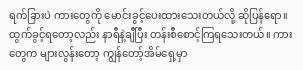ရက်ခြားပဲ ကားတွေကို မောင်းခွင့်ပေးထားသေးတယ်လို့ ဆိုပြန်ရော။ ထွက်ခွင့်ရတော့လည်း နာရီနဲ့ချီပြီး တန်းစီစောင့်ကြရသေးတယ်။ ကားတွေက များလွန်းတော့ ကျွန်တော့်အိမ်ရှေ့မှာ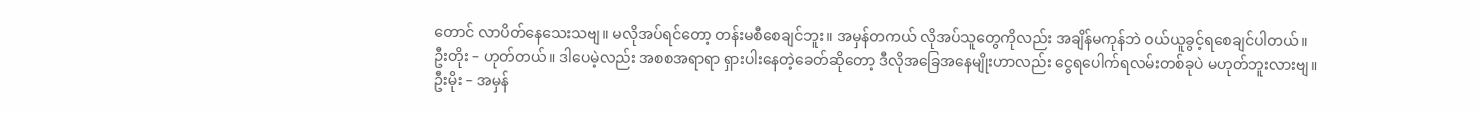တောင် လာပိတ်နေသေးသဗျ။ မလိုအပ်ရင်တော့ တန်းမစီစေချင်ဘူး။ အမှန်တကယ် လိုအပ်သူတွေကိုလည်း အချိန်မကုန်ဘဲ ဝယ်ယူခွင့်ရစေချင်ပါတယ်။
ဦးတိုး – ဟုတ်တယ်။ ဒါပေမဲ့လည်း အစစအရာရာ ရှားပါးနေတဲ့ခေတ်ဆိုတော့ ဒီလိုအခြေအနေမျိုးဟာလည်း ငွေရပေါက်ရလမ်းတစ်ခုပဲ မဟုတ်ဘူးလားဗျ။
ဦးမိုး – အမှန်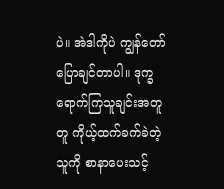ပဲ။ အဲဒါကိုပဲ ကျွန်တော်ပြောချင်တာပါ။ ဒုက္ခရောက်ကြသူချင်းအတူတူ ကိုယ့်ထက်ခက်ခဲတဲ့သူကို စာနာပေးသင့်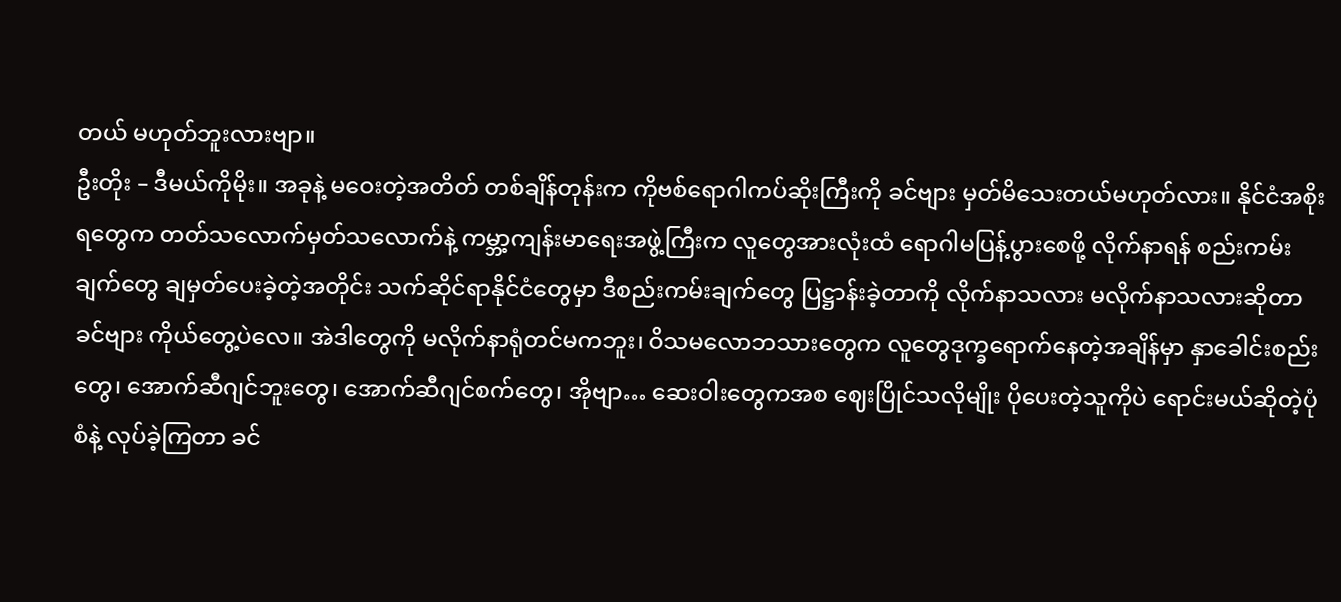တယ် မဟုတ်ဘူးလားဗျာ။
ဦးတိုး – ဒီမယ်ကိုမိုး။ အခုနဲ့ မဝေးတဲ့အတိတ် တစ်ချိန်တုန်းက ကိုဗစ်ရောဂါကပ်ဆိုးကြီးကို ခင်ဗျား မှတ်မိသေးတယ်မဟုတ်လား။ နိုင်ငံအစိုးရတွေက တတ်သလောက်မှတ်သလောက်နဲ့ ကမ္ဘာ့ကျန်းမာရေးအဖွဲ့ကြီးက လူတွေအားလုံးထံ ရောဂါမပြန့်ပွားစေဖို့ လိုက်နာရန် စည်းကမ်းချက်တွေ ချမှတ်ပေးခဲ့တဲ့အတိုင်း သက်ဆိုင်ရာနိုင်ငံတွေမှာ ဒီစည်းကမ်းချက်တွေ ပြဋ္ဌာန်းခဲ့တာကို လိုက်နာသလား မလိုက်နာသလားဆိုတာ ခင်ဗျား ကိုယ်တွေ့ပဲလေ။ အဲဒါတွေကို မလိုက်နာရုံတင်မကဘူး၊ ဝိသမလောဘသားတွေက လူတွေဒုက္ခရောက်နေတဲ့အချိန်မှာ နှာခေါင်းစည်းတွေ၊ အောက်ဆီဂျင်ဘူးတွေ၊ အောက်ဆီဂျင်စက်တွေ၊ အိုဗျာ… ဆေးဝါးတွေကအစ ဈေးပြိုင်သလိုမျိုး ပိုပေးတဲ့သူကိုပဲ ရောင်းမယ်ဆိုတဲ့ပုံစံနဲ့ လုပ်ခဲ့ကြတာ ခင်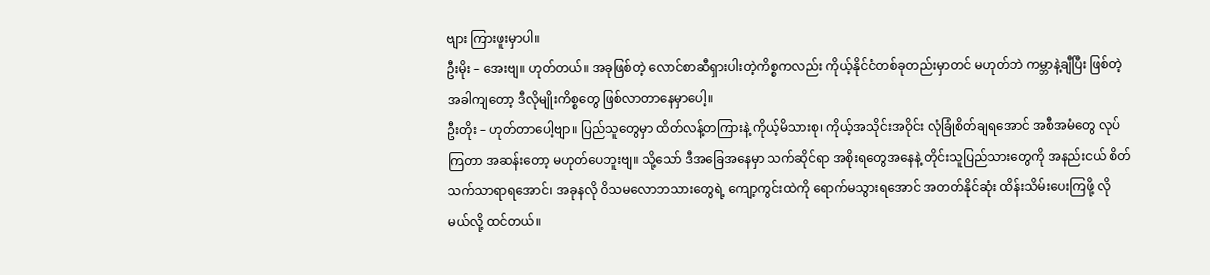ဗျား ကြားဖူးမှာပါ။
ဦးမိုး – အေးဗျ။ ဟုတ်တယ်။ အခုဖြစ်တဲ့ လောင်စာဆီရှားပါးတဲ့ကိစ္စကလည်း ကိုယ့်နိုင်ငံတစ်ခုတည်းမှာတင် မဟုတ်ဘဲ ကမ္ဘာနဲ့ချီပြီး ဖြစ်တဲ့အခါကျတော့ ဒီလိုမျိုးကိစ္စတွေ ဖြစ်လာတာနေမှာပေါ့။
ဦးတိုး – ဟုတ်တာပေါ့ဗျာ။ ပြည်သူတွေမှာ ထိတ်လန့်တကြားနဲ့ ကိုယ့်မိသားစု၊ ကိုယ့်အသိုင်းအဝိုင်း လုံခြုံစိတ်ချရအောင် အစီအမံတွေ လုပ်ကြတာ အဆန်းတော့ မဟုတ်ပေဘူးဗျ။ သို့သော် ဒီအခြေအနေမှာ သက်ဆိုင်ရာ အစိုးရတွေအနေနဲ့ တိုင်းသူပြည်သားတွေကို အနည်းငယ် စိတ်သက်သာရာရအောင်၊ အခုနလို ဝိသမလောဘသားတွေရဲ့ ကျော့ကွင်းထဲကို ရောက်မသွားရအောင် အတတ်နိုင်ဆုံး ထိန်းသိမ်းပေးကြဖို့ လိုမယ်လို့ ထင်တယ်။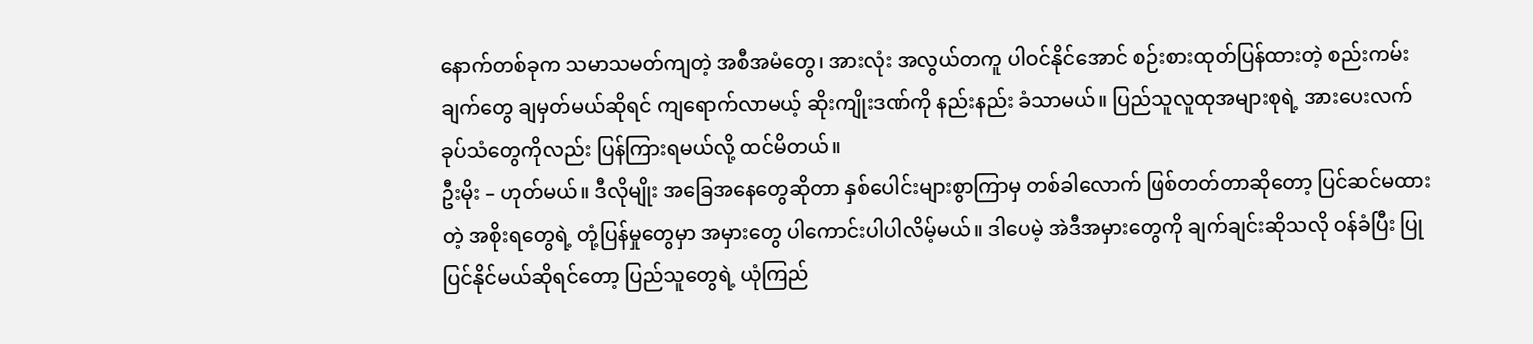နောက်တစ်ခုက သမာသမတ်ကျတဲ့ အစီအမံတွေ၊ အားလုံး အလွယ်တကူ ပါဝင်နိုင်အောင် စဉ်းစားထုတ်ပြန်ထားတဲ့ စည်းကမ်းချက်တွေ ချမှတ်မယ်ဆိုရင် ကျရောက်လာမယ့် ဆိုးကျိုးဒဏ်ကို နည်းနည်း ခံသာမယ်။ ပြည်သူလူထုအများစုရဲ့ အားပေးလက်ခုပ်သံတွေကိုလည်း ပြန်ကြားရမယ်လို့ ထင်မိတယ်။
ဦးမိုး – ဟုတ်မယ်။ ဒီလိုမျိုး အခြေအနေတွေဆိုတာ နှစ်ပေါင်းများစွာကြာမှ တစ်ခါလောက် ဖြစ်တတ်တာဆိုတော့ ပြင်ဆင်မထားတဲ့ အစိုးရတွေရဲ့ တုံ့ပြန်မှုတွေမှာ အမှားတွေ ပါကောင်းပါပါလိမ့်မယ်။ ဒါပေမဲ့ အဲဒီအမှားတွေကို ချက်ချင်းဆိုသလို ဝန်ခံပြီး ပြုပြင်နိုင်မယ်ဆိုရင်တော့ ပြည်သူတွေရဲ့ ယုံကြည်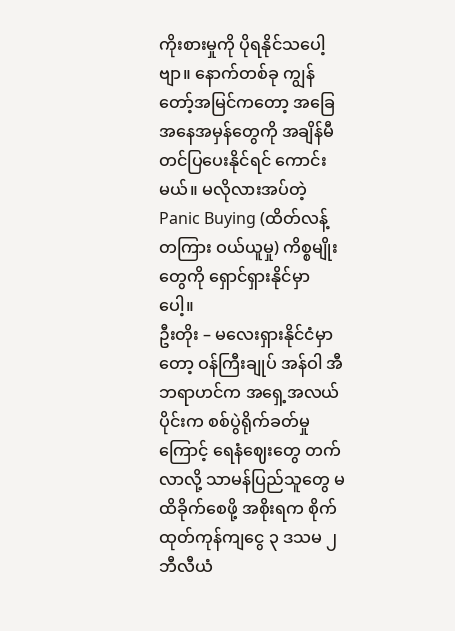ကိုးစားမှုကို ပိုရနိုင်သပေါ့ဗျာ။ နောက်တစ်ခု ကျွန်တော့်အမြင်ကတော့ အခြေအနေအမှန်တွေကို အချိန်မီ တင်ပြပေးနိုင်ရင် ကောင်းမယ်။ မလိုလားအပ်တဲ့ Panic Buying (ထိတ်လန့်တကြား ဝယ်ယူမှု) ကိစ္စမျိုးတွေကို ရှောင်ရှားနိုင်မှာပေါ့။
ဦးတိုး – မလေးရှားနိုင်ငံမှာတော့ ဝန်ကြီးချုပ် အန်ဝါ အီဘရာဟင်က အရှေ့အလယ်ပိုင်းက စစ်ပွဲရိုက်ခတ်မှုကြောင့် ရေနံဈေးတွေ တက်လာလို့ သာမန်ပြည်သူတွေ မထိခိုက်စေဖို့ အစိုးရက စိုက်ထုတ်ကုန်ကျငွေ ၃ ဒသမ ၂ ဘီလီယံ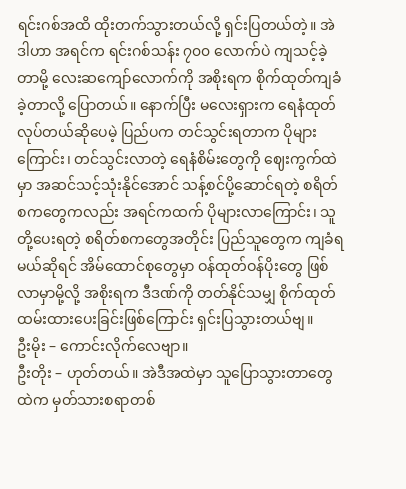ရင်းဂစ်အထိ ထိုးတက်သွားတယ်လို့ ရှင်းပြတယ်တဲ့။ အဲဒါဟာ အရင်က ရင်းဂစ်သန်း ၇၀၀ လောက်ပဲ ကျသင့်ခဲ့တာမို့ လေးဆကျော်လောက်ကို အစိုးရက စိုက်ထုတ်ကျခံခဲ့တာလို့ ပြောတယ်။ နောက်ပြီး မလေးရှားက ရေနံထုတ်လုပ်တယ်ဆိုပေမဲ့ ပြည်ပက တင်သွင်းရတာက ပိုများကြောင်း၊ တင်သွင်းလာတဲ့ ရေနံစိမ်းတွေကို ဈေးကွက်ထဲမှာ အဆင်သင့်သုံးနိုင်အောင် သန့်စင်ပို့ဆောင်ရတဲ့ စရိတ်စကတွေကလည်း အရင်ကထက် ပိုများလာကြောင်း၊ သူတို့ပေးရတဲ့ စရိတ်စကတွေအတိုင်း ပြည်သူတွေက ကျခံရမယ်ဆိုရင် အိမ်ထောင်စုတွေမှာ ဝန်ထုတ်ဝန်ပိုးတွေ ဖြစ်လာမှာမို့လို့ အစိုးရက ဒီဒဏ်ကို တတ်နိုင်သမျှ စိုက်ထုတ်ထမ်းထားပေးခြင်းဖြစ်ကြောင်း ရှင်းပြသွားတယ်ဗျ။
ဦးမိုး – ကောင်းလိုက်လေဗျာ။
ဦးတိုး – ဟုတ်တယ်။ အဲဒီအထဲမှာ သူပြောသွားတာတွေထဲက မှတ်သားစရာတစ်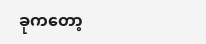ခုကတော့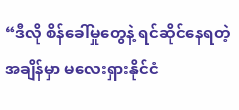“ဒီလို စိန်ခေါ်မှုတွေနဲ့ ရင်ဆိုင်နေရတဲ့အချိန်မှာ မလေးရှားနိုင်ငံ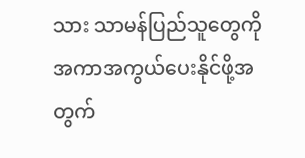သား သာမန်ပြည်သူတွေကို အကာအကွယ်ပေးနိုင်ဖို့အတွက်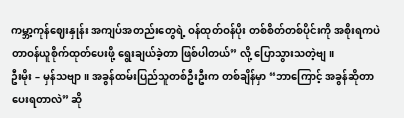ကမ္ဘာ့ကုန်ဈေးနှုန်း အကျပ်အတည်းတွေရဲ့ ဝန်ထုတ်ဝန်ပိုး တစ်စိတ်တစ်ပိုင်းကို အစိုးရကပဲ တာဝန်ယူစိုက်ထုတ်ပေးဖို့ ရွေးချယ်ခဲ့တာ ဖြစ်ပါတယ်” လို့ ပြောသွားသတဲ့ဗျ။
ဦးမိုး – မှန်သဗျာ။ အခွန်ထမ်းပြည်သူတစ်ဦးဦးက တစ်ချိန်မှာ “ဘာကြောင့် အခွန်ဆိုတာ ပေးရတာလဲ” ဆို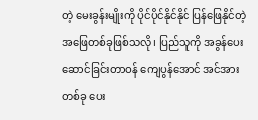တဲ့ မေးခွန်းမျိုးကို ပိုင်ပိုင်နိုင်နိုင် ပြန်ဖြေနိုင်တဲ့ အဖြေတစ်ခုဖြစ်သလို၊ ပြည်သူကို အခွန်ပေးဆောင်ခြင်းတာဝန် ကျေပွန်အောင် အင်အားတစ်ခု ပေး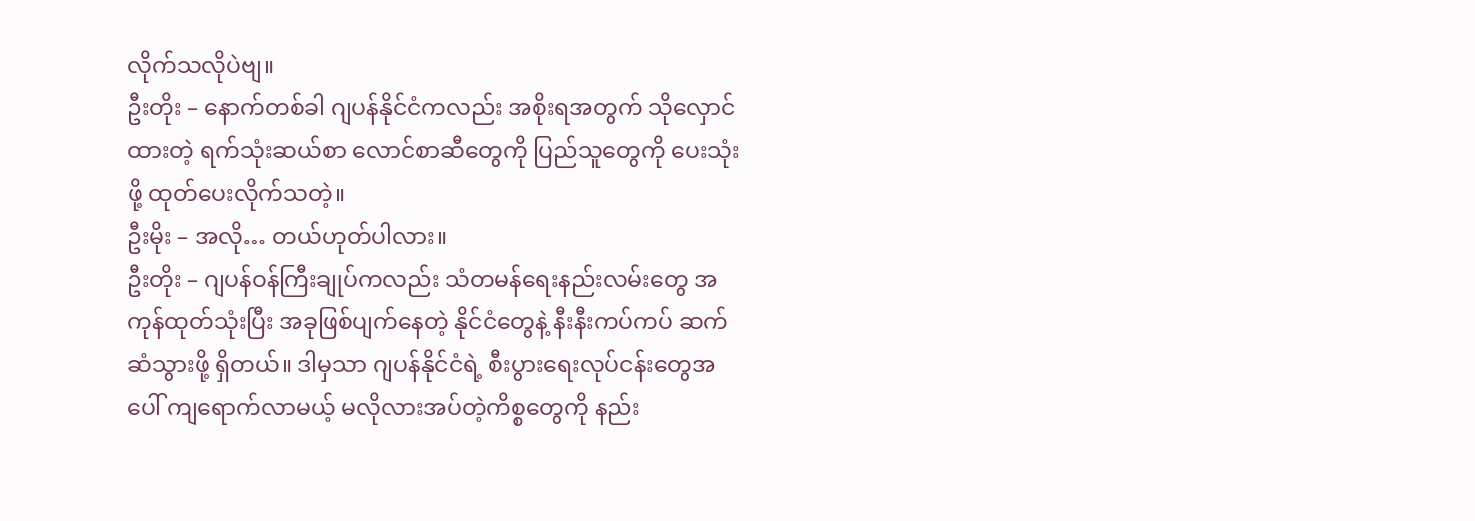လိုက်သလိုပဲဗျ။
ဦးတိုး – နောက်တစ်ခါ ဂျပန်နိုင်ငံကလည်း အစိုးရအတွက် သိုလှောင်ထားတဲ့ ရက်သုံးဆယ်စာ လောင်စာဆီတွေကို ပြည်သူတွေကို ပေးသုံးဖို့ ထုတ်ပေးလိုက်သတဲ့။
ဦးမိုး – အလို… တယ်ဟုတ်ပါလား။
ဦးတိုး – ဂျပန်ဝန်ကြီးချုပ်ကလည်း သံတမန်ရေးနည်းလမ်းတွေ အကုန်ထုတ်သုံးပြီး အခုဖြစ်ပျက်နေတဲ့ နိုင်ငံတွေနဲ့ နီးနီးကပ်ကပ် ဆက်ဆံသွားဖို့ ရှိတယ်။ ဒါမှသာ ဂျပန်နိုင်ငံရဲ့ စီးပွားရေးလုပ်ငန်းတွေအပေါ် ကျရောက်လာမယ့် မလိုလားအပ်တဲ့ကိစ္စတွေကို နည်း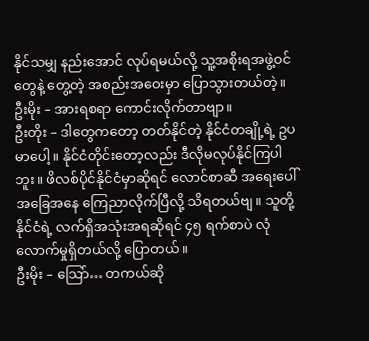နိုင်သမျှ နည်းအောင် လုပ်ရမယ်လို့ သူ့အစိုးရအဖွဲ့ဝင်တွေနဲ့ တွေ့တဲ့ အစည်းအဝေးမှာ ပြောသွားတယ်တဲ့။
ဦးမိုး – အားရစရာ ကောင်းလိုက်တာဗျာ။
ဦးတိုး – ဒါတွေကတော့ တတ်နိုင်တဲ့ နိုင်ငံတချို့ရဲ့ ဥပမာပေါ့။ နိုင်ငံတိုင်းတော့လည်း ဒီလိုမလုပ်နိုင်ကြပါဘူး။ ဖိလစ်ပိုင်နိုင်ငံမှာဆိုရင် လောင်စာဆီ အရေးပေါ်အခြေအနေ ကြေညာလိုက်ပြီလို့ သိရတယ်ဗျ။ သူတို့နိုင်ငံရဲ့ လက်ရှိအသုံးအရဆိုရင် ၄၅ ရက်စာပဲ လုံလောက်မှုရှိတယ်လို့ ပြောတယ်။
ဦးမိုး – သြော်… တကယ်ဆို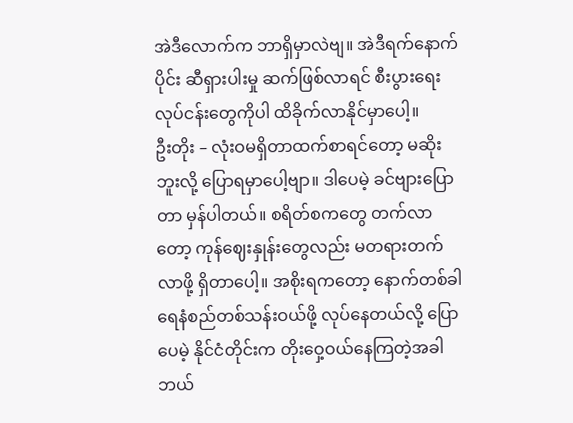အဲဒီလောက်က ဘာရှိမှာလဲဗျ။ အဲဒီရက်နောက်ပိုင်း ဆီရှားပါးမှု ဆက်ဖြစ်လာရင် စီးပွားရေးလုပ်ငန်းတွေကိုပါ ထိခိုက်လာနိုင်မှာပေါ့။
ဦးတိုး – လုံးဝမရှိတာထက်စာရင်တော့ မဆိုးဘူးလို့ ပြောရမှာပေါ့ဗျာ။ ဒါပေမဲ့ ခင်ဗျားပြောတာ မှန်ပါတယ်။ စရိတ်စကတွေ တက်လာတော့ ကုန်ဈေးနှုန်းတွေလည်း မတရားတက်လာဖို့ ရှိတာပေါ့။ အစိုးရကတော့ နောက်တစ်ခါ ရေနံစည်တစ်သန်းဝယ်ဖို့ လုပ်နေတယ်လို့ ပြောပေမဲ့ နိုင်ငံတိုင်းက တိုးဝှေ့ဝယ်နေကြတဲ့အခါ ဘယ်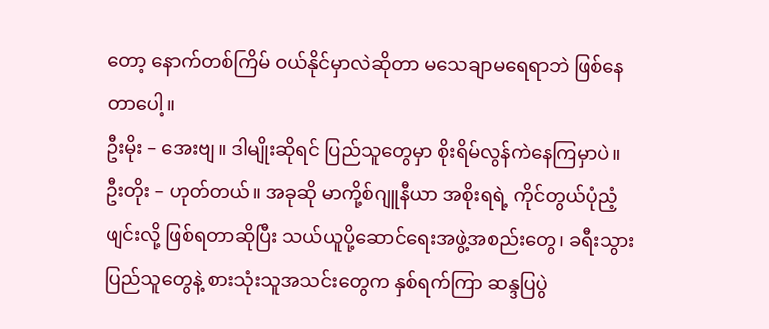တော့ နောက်တစ်ကြိမ် ဝယ်နိုင်မှာလဲဆိုတာ မသေချာမရေရာဘဲ ဖြစ်နေတာပေါ့။
ဦးမိုး – အေးဗျ။ ဒါမျိုးဆိုရင် ပြည်သူတွေမှာ စိုးရိမ်လွန်ကဲနေကြမှာပဲ။
ဦးတိုး – ဟုတ်တယ်။ အခုဆို မာကို့စ်ဂျူနီယာ အစိုးရရဲ့ ကိုင်တွယ်ပုံညံ့ဖျင်းလို့ ဖြစ်ရတာဆိုပြီး သယ်ယူပို့ဆောင်ရေးအဖွဲ့အစည်းတွေ၊ ခရီးသွားပြည်သူတွေနဲ့ စားသုံးသူအသင်းတွေက နှစ်ရက်ကြာ ဆန္ဒပြပွဲ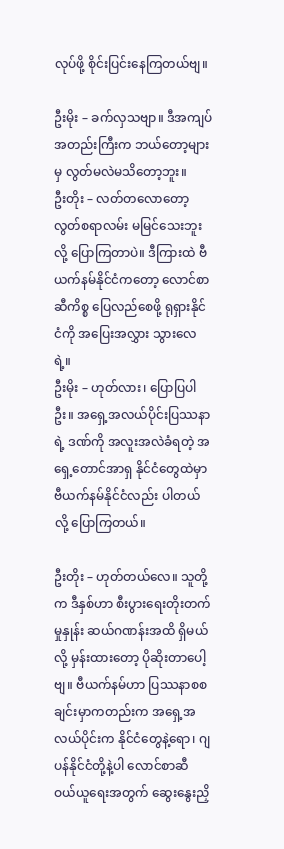လုပ်ဖို့ စိုင်းပြင်းနေကြတယ်ဗျ။

ဦးမိုး – ခက်လှသဗျာ။ ဒီအကျပ်အတည်းကြီးက ဘယ်တော့များမှ လွတ်မလဲမသိတော့ဘူး။
ဦးတိုး – လတ်တလောတော့ လွတ်စရာလမ်း မမြင်သေးဘူးလို့ ပြောကြတာပဲ။ ဒီကြားထဲ ဗီယက်နမ်နိုင်ငံကတော့ လောင်စာဆီကိစ္စ ပြေလည်စေဖို့ ရုရှားနိုင်ငံကို အပြေးအလွှား သွားလေရဲ့။
ဦးမိုး – ဟုတ်လား၊ ပြောပြပါဦး။ အရှေ့အလယ်ပိုင်းပြဿနာရဲ့ ဒဏ်ကို အလူးအလဲခံရတဲ့ အရှေ့တောင်အာရှ နိုင်ငံတွေထဲမှာ ဗီယက်နမ်နိုင်ငံလည်း ပါတယ်လို့ ပြောကြတယ်။

ဦးတိုး – ဟုတ်တယ်လေ။ သူတို့က ဒီနှစ်ဟာ စီးပွားရေးတိုးတက်မှုနှုန်း ဆယ်ဂဏန်းအထိ ရှိမယ်လို့ မှန်းထားတော့ ပိုဆိုးတာပေါ့ဗျ။ ဗီယက်နမ်ဟာ ပြဿနာစစချင်းမှာကတည်းက အရှေ့အလယ်ပိုင်းက နိုင်ငံတွေနဲ့ရော၊ ဂျပန်နိုင်ငံတို့နဲ့ပါ လောင်စာဆီ ဝယ်ယူရေးအတွက် ဆွေးနွေးညှိ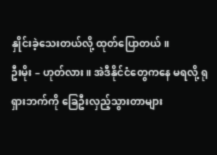နှိုင်းခဲ့သေးတယ်လို့ ထုတ်ပြောတယ်။
ဦးမိုး – ဟုတ်လား။ အဲဒီနိုင်ငံတွေကနေ မရလို့ ရုရှားဘက်ကို ခြေဦးလှည့်သွားတာများ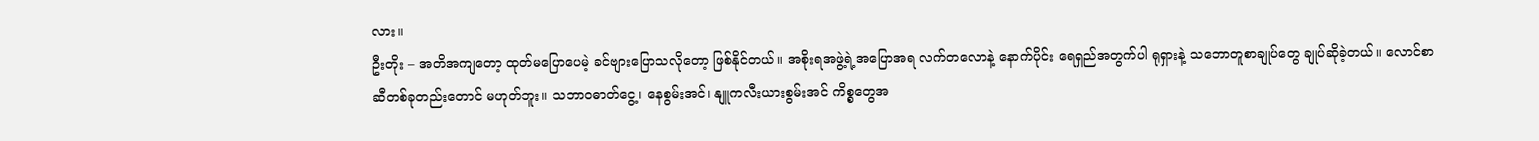လား။
ဦးတိုး – အတိအကျတော့ ထုတ်မပြောပေမဲ့ ခင်ဗျားပြောသလိုတော့ ဖြစ်နိုင်တယ်။ အစိုးရအဖွဲ့ရဲ့အပြောအရ လက်တလောနဲ့ နောက်ပိုင်း ရေရှည်အတွက်ပါ ရုရှားနဲ့ သဘောတူစာချုပ်တွေ ချုပ်ဆိုခဲ့တယ်။ လောင်စာဆီတစ်ခုတည်းတောင် မဟုတ်ဘူး။ သဘာဝဓာတ်ငွေ့၊ နေစွမ်းအင်၊ နျူကလီးယားစွမ်းအင် ကိစ္စတွေအ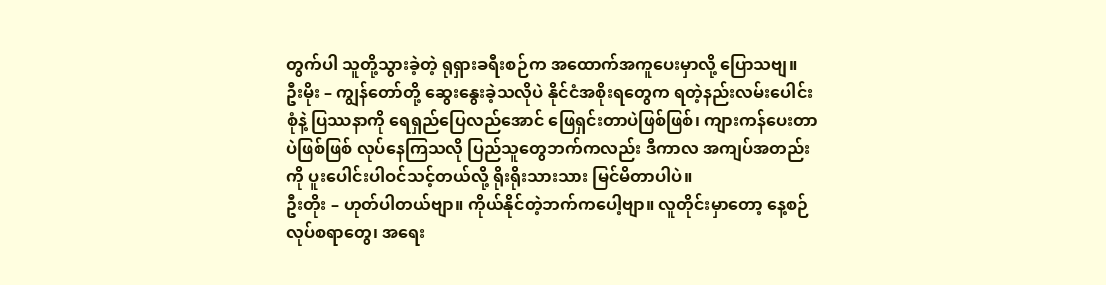တွက်ပါ သူတို့သွားခဲ့တဲ့ ရုရှားခရီးစဉ်က အထောက်အကူပေးမှာလို့ ပြောသဗျ။
ဦးမိုး – ကျွန်တော်တို့ ဆွေးနွေးခဲ့သလိုပဲ နိုင်ငံအစိုးရတွေက ရတဲ့နည်းလမ်းပေါင်းစုံနဲ့ ပြဿနာကို ရေရှည်ပြေလည်အောင် ဖြေရှင်းတာပဲဖြစ်ဖြစ်၊ ကျားကန်ပေးတာပဲဖြစ်ဖြစ် လုပ်နေကြသလို ပြည်သူတွေဘက်ကလည်း ဒီကာလ အကျပ်အတည်းကို ပူးပေါင်းပါဝင်သင့်တယ်လို့ ရိုးရိုးသားသား မြင်မိတာပါပဲ။
ဦးတိုး – ဟုတ်ပါတယ်ဗျာ။ ကိုယ်နိုင်တဲ့ဘက်ကပေါ့ဗျာ။ လူတိုင်းမှာတော့ နေ့စဉ်လုပ်စရာတွေ၊ အရေး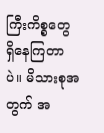ကြီးကိစ္စတွေ ရှိနေကြတာပဲ။ မိသားစုအတွက် အ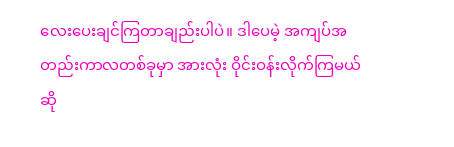လေးပေးချင်ကြတာချည်းပါပဲ။ ဒါပေမဲ့ အကျပ်အတည်းကာလတစ်ခုမှာ အားလုံး ဝိုင်းဝန်းလိုက်ကြမယ်ဆို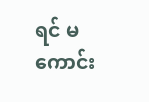ရင် မကောင်း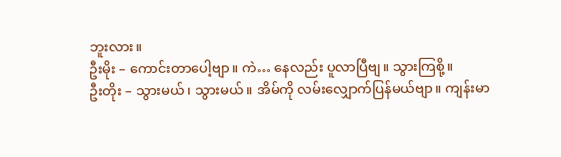ဘူးလား။
ဦးမိုး – ကောင်းတာပေါ့ဗျာ။ ကဲ… နေလည်း ပူလာပြီဗျ။ သွားကြစို့။
ဦးတိုး – သွားမယ်၊ သွားမယ်။ အိမ်ကို လမ်းလျှောက်ပြန်မယ်ဗျာ။ ကျန်းမာ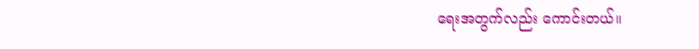ရေးအတွက်လည်း ကောင်းတယ်။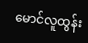မောင်လူထွန်း